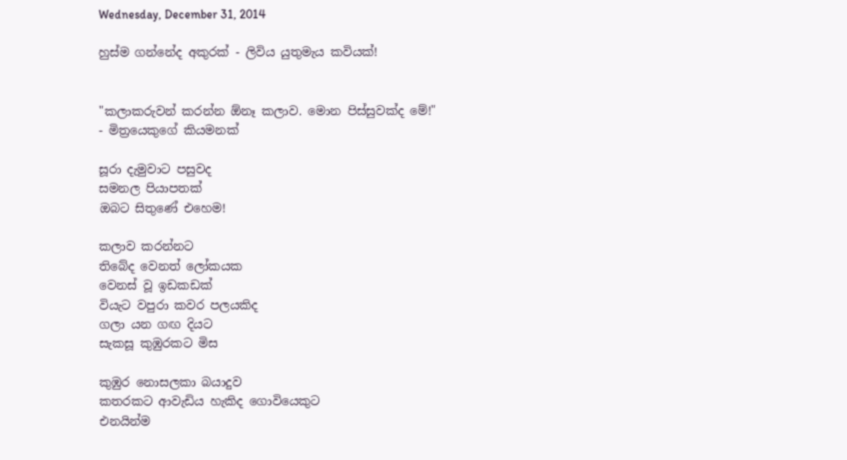Wednesday, December 31, 2014

හුස්ම ගන්නේද අකුරක් - ලිවිය යුතුමැය කවියක්!


"කලාකරුවන් කරන්න ඕනෑ කලාව. මොන පිස්සුවක්ද මේ!"
- මිත්‍රයෙකුගේ කියමනක්

සූරා දැමුවාට පසුවද
සමනල පියාපතක්
ඔබට සිතුණේ එහෙම!

කලාව කරන්නට
තිබේද වෙනත් ලෝකයක
වෙනස් වූ ඉඩකඩක්
වියැට වපුරා කවර පලයකිද
ගලා යන ගඟ දියට
සැකසූ කුඹුරකට මිස

කුඹුර නොසලකා බයාදුව
කතරකට ආවැඩිය හැකිද ගොවියෙකුට
එනයින්ම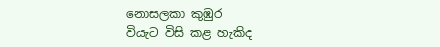නොසලකා කුඹුර
වියැට විසි කළ හැකිද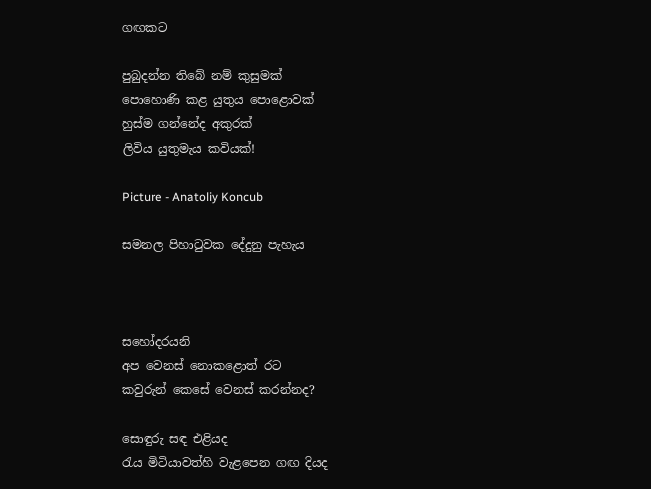ගඟකට

පුබුදන්න තිබේ නම් කුසුමක්
පොහොණි කළ යුතුය පොළොවක්
හුස්ම ගන්නේද අකුරක්
ලිවිය යුතුමැය කවියක්!

Picture - Anatoliy Koncub

සමනල පිහාටුවක දේදුනු පැහැය



සහෝදරයනි
අප වෙනස් නොකළොත් රට
කවුරුන් කෙසේ වෙනස් කරන්නද?

සොඳුරු සඳ එළියද
රැය මිටියාවත්හි වැළපෙන ගඟ දියද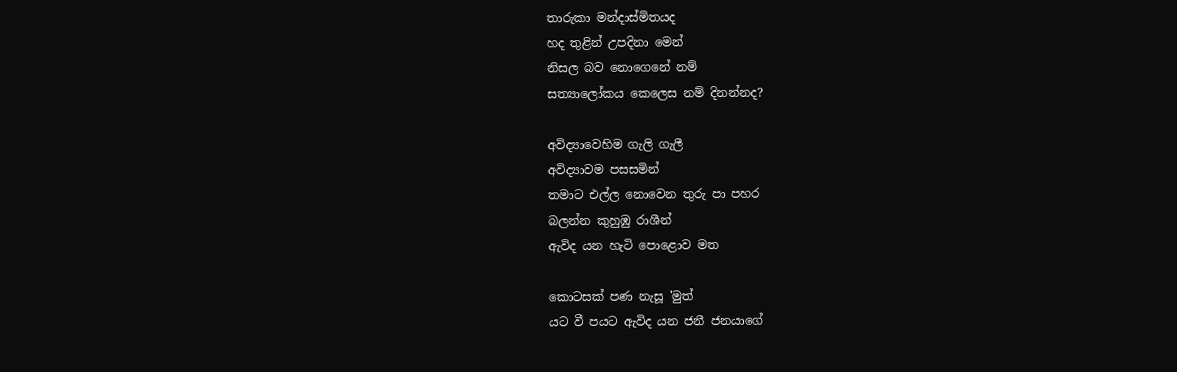තාරුකා මන්දාස්මිතයද
හද තුළින් උපදිනා මෙන්
නිසල බව නොගෙනේ නම්
සත්‍යාලෝකය කෙලෙස නම් දිනන්නද?

අවිද්‍යාවෙහිම ගැලි ගැලී
අවිද්‍යාවම පසසමින්
තමාට එල්ල නොවෙන තුරු පා පහර
බලන්න කුහුඹු රාශීන්
ඇවිද යන හැටි පොළොව මත

කොටසක් පණ නැසූ 'මුත්
යට වී පයට ඇවිද යන ජනී ජනයාගේ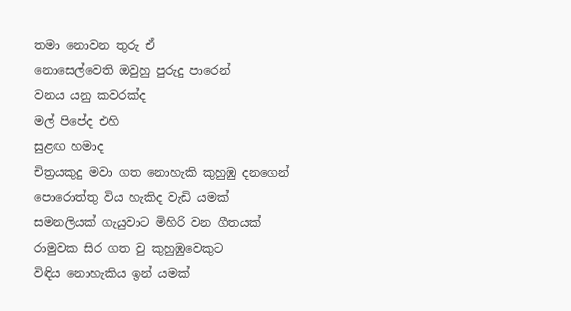තමා නොවන තුරු ඒ
නොසෙල්වෙති ඔවුහු පුරුදු පාරෙන්
වනය යනු කවරක්ද
මල් පිපේද එහි
සුළඟ හමාද
චිත්‍රයකුදු මවා ගත නොහැකි කුහුඹු දනගෙන්
පොරොත්තු විය හැකිද වැඩි යමක්
සමනලියක් ගැයුවාට මිහිරි වන ගීතයක්
රාමුවක සිර ගත වු කුහුඹුවෙකුට
විඳිය නොහැකිය ඉන් යමක්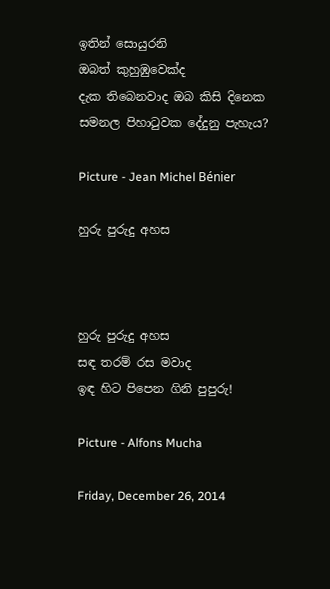ඉතින් සොයුරනි
ඔබත් කුහුඹුවෙක්ද
දැක තිබෙනවාද ඔබ කිසි දිනෙක
සමනල පිහාටුවක දේදුනු පැහැය?

Picture - Jean Michel Bénier

හුරු පුරුදු අහස



හුරු පුරුදු අහස
සඳ තරම් රස මවාද
ඉඳ හිට පිපෙන ගිනි පුපුරු!

Picture - Alfons Mucha

Friday, December 26, 2014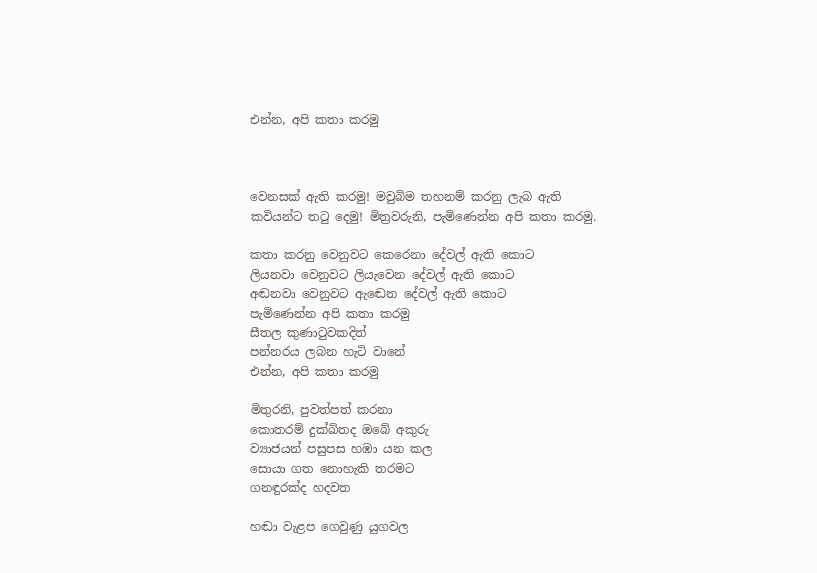එන්න, අපි කතා කරමු



වෙනසක් ඇති කරමු! මවුබිම තහනම් කරනු ලැබ ඇති කවියන්ට තටු දෙමු! මිත්‍රවරුනි, පැමිණෙන්න අපි කතා කරමු.

කතා කරනු වෙනුවට කෙරෙනා දේවල් ඇති කොට
ලියනවා වෙනුවට ලියැවෙන දේවල් ඇති කොට
අඬනවා වෙනුවට ඇඬෙන දේවල් ඇති කොට
පැමිණෙන්න අපි කතා කරමු
සීතල කුණාටුවකදිත්
පන්නරය ලබන හැටි වානේ
එන්න, අපි කතා කරමු

මිතුරනි, පුවත්පත් කරනා
කොතරම් දුක්ඛිතද ඔබේ අකුරු
ව්‍යාජයන් පසුපස හඹා යන කල
සොයා ගත නොහැකි තරමට
ගනඳුරක්ද හදවත

හඬා වැළප ගෙවුණු යුගවල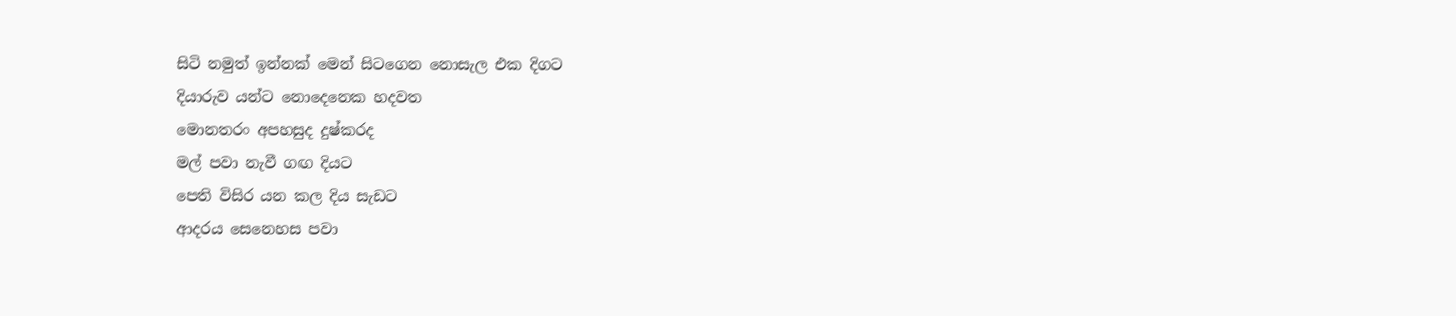සිටි නමුත් ඉන්නක් මෙන් සිටගෙන නොසැල එක දිගට
දියාරුව යන්ට නොදෙනෙක හදවත
මොනතරං අපහසුද දුෂ්කරද
මල් පවා නැවී ගඟ දියට
පෙති විසිර යන කල දිය සැඩට
ආදරය සෙනෙහස පවා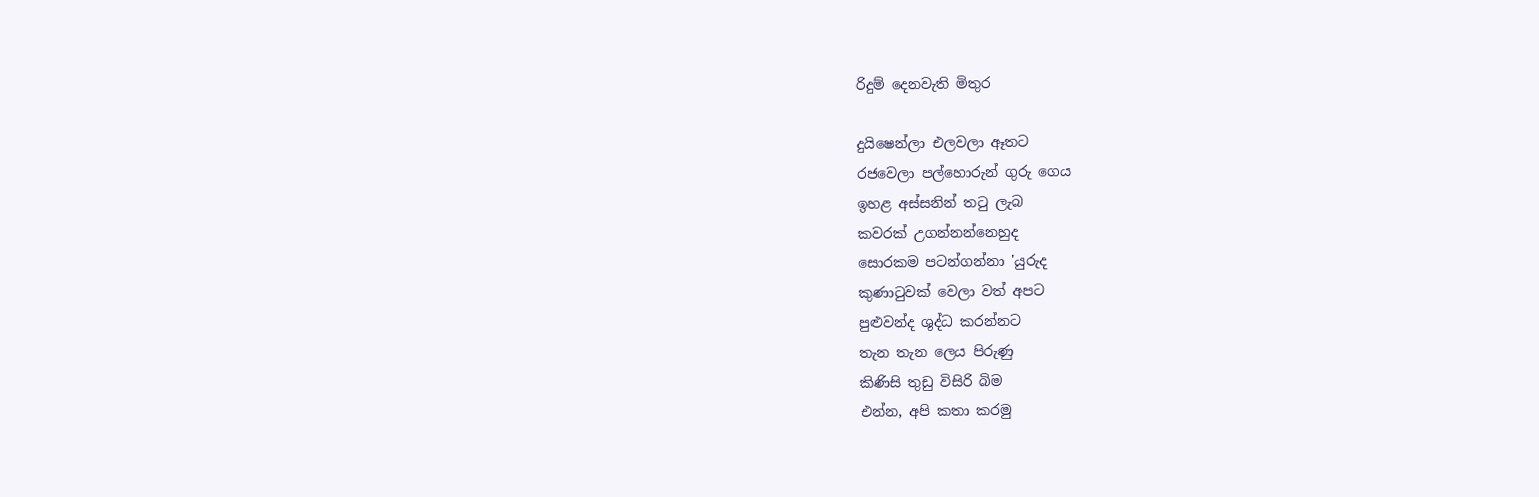රිදුම් දෙනවැති මිතුර

දුයිෂෙන්ලා එලවලා ඈතට
රජවෙලා පල්හොරුන් ගුරු ගෙය
ඉහළ අස්සනින් තටු ලැබ
කවරක් උගන්නන්නෙහුද
සොරකම පටන්ගන්නා 'යුරුද
කුණාටුවක් වෙලා වත් අපට
පුළුවන්ද ශුද්ධ කරන්නට
තැන තැන ලෙය පිරුණු
කිණිසි තුඩු විසිරි බිම
එන්න, අපි කතා කරමු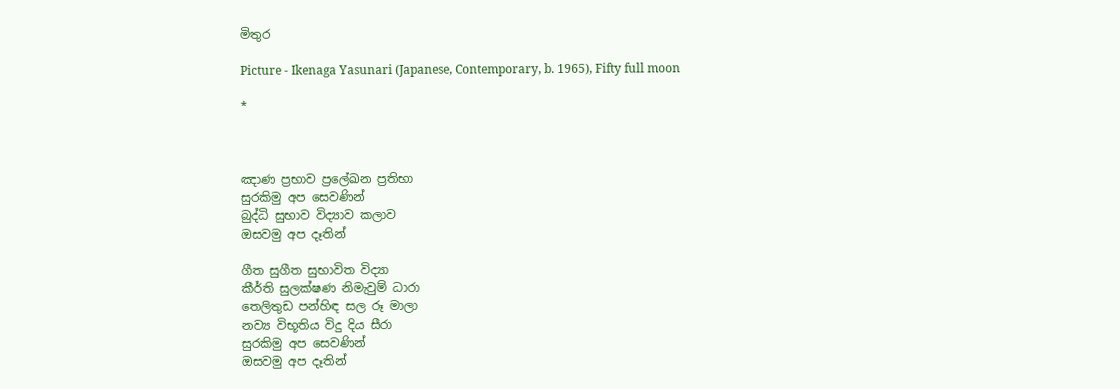මිතුර

Picture - Ikenaga Yasunari (Japanese, Contemporary, b. 1965), Fifty full moon

*



ඤාණ ප්‍රභාව ප්‍රලේඛන ප්‍රතිභා
සුරකිමු අප සෙවණින්
බුද්ධි සුභාව විද්‍යාව කලාව
ඔසවමු අප දෑතින්

ගීත සුගීත සුභාවිත විද්‍යා
කීර්ති සුලක්ෂණ නිමැවුම් ධාරා
තෙලිතුඩ පන්හිඳ සල රූ මාලා
නව්‍ය විභූතිය විදු දිය සීරා
සුරකිමු අප සෙවණින්
ඔසවමු අප දෑතින්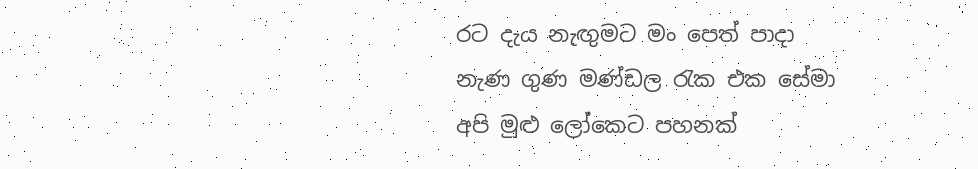රට දැය නැඟුමට මං පෙත් පාදා
නැණ ගුණ මණ්ඩල රැක එක සේමා
අපි මුළු ලෝකෙට පහනක්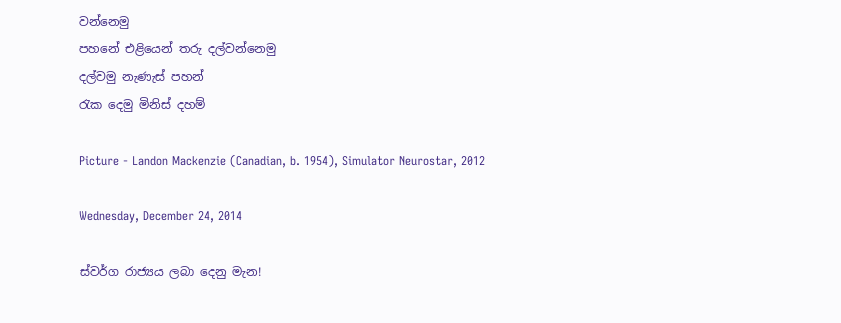වන්නෙමු
පහනේ එළියෙන් තරු දල්වන්නෙමු
දල්වමු නැණැස් පහන්
රැක දෙමු මිනිස් දහම්

Picture - Landon Mackenzie (Canadian, b. 1954), Simulator Neurostar, 2012

Wednesday, December 24, 2014

ස්වර්ග රාජ්‍යය ලබා දෙනු මැන!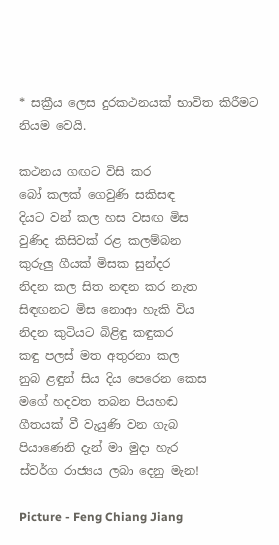* සක්‍රීය ලෙස දුරකථනයක් භාවිත කිරීමට නියම වෙයි.

කථනය ගඟට විසි කර
බෝ කලක් ගෙවුණි සකිසඳ
දියට වන් කල හස වසඟ මිස
වුණිද කිසිවක් රළ කලම්බන
කුරුලු ගීයක් මිසක සුන්දර
නිදන කල සිත නඳන කර නැත
සිඳඟනට මිස නොආ හැකි විය
නිදන කුටියට බිළිඳු කඳුකර
කඳු පලස් මත අතුරනා කල
නුබ ළඳුන් සිය දිය පෙරෙන කෙස
මගේ හදවත තබන පියහඬ
ගීතයක් වී වැයුණි වන ගැබ
පියාණෙනි දැන් මා මුදා හැර
ස්වර්ග රාජ්‍යය ලබා දෙනු මැන!

Picture - Feng Chiang Jiang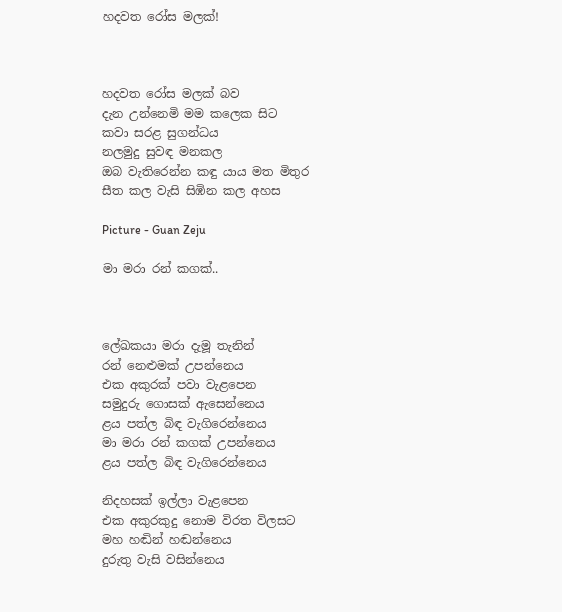හදවත රෝස මලක්!



හදවත රෝස මලක් බව
දැන උන්නෙමි මම කලෙක සිට
කවා සරළ සුගන්ධය
නලමුදු සුවඳ මනකල
ඔබ වැතිරෙන්න කඳු යාය මත මිතුර
සීත කල වැසි සිඹින කල අහස

Picture - Guan Zeju

මා මරා රන් කගක්..



ලේඛකයා මරා දැමූ තැනින්
රන් නෙළුමක් උපන්නෙය
එක අකුරක් පවා වැළපෙන
සමුදුරු ගොසක් ඇසෙන්නෙය
ළය පත්ල බිඳ වැගිරෙන්නෙය
මා මරා රන් කගක් උපන්නෙය
ළය පත්ල බිඳ වැගිරෙන්නෙය

නිදහසක් ඉල්ලා වැළපෙන
එක අකුරකුදු නොම විරත විලසට
මහ හඬින් හඬන්නෙය
දුරුතු වැසි වසින්නෙය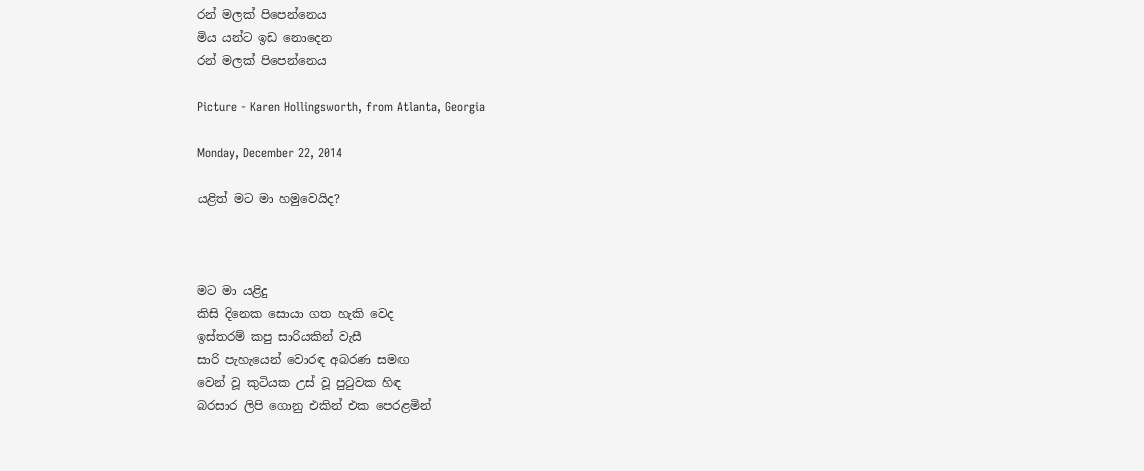රන් මලක් පිපෙන්නෙය
මිය යන්ට ඉඩ නොදෙන
රන් මලක් පිපෙන්නෙය

Picture - Karen Hollingsworth, from Atlanta, Georgia

Monday, December 22, 2014

යළිත් මට මා හමුවෙයිද?



මට මා යළිදු
කිසි දිනෙක සොයා ගත හැකි වෙද
ඉස්තරම් කපු සාරියකින් වැසී
සාරි පැහැයෙන් වොරඳ අබරණ සමඟ
වෙන් වූ කුටියක උස් වූ පුටුවක හිඳ
බරසාර ලිපි ගොනු එකින් එක පෙරළමින්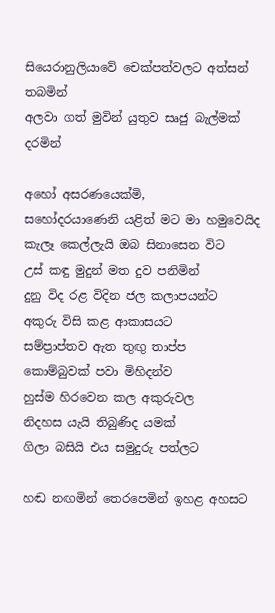සියෙරානුලියාවේ චෙක්පත්වලට අත්සන් තබමින්
අලවා ගත් මුවින් යුතුව සෘජු බැල්මක් දරමින්

අහෝ අසරණයෙක්මි,
සහෝදරයාණෙනි යළිත් මට මා හමුවෙයිද
කැලෑ කෙල්ලැයි ඔබ සිනාසෙන විට
උස් කඳු මුදුන් මත දුව පනිමින්
දුනු විද රළ විදින ජල කලාපයන්ට
අකුරු විසි කළ ආකාසයට
සම්ප්‍රාප්තව ඇත තුඟු තාප්ප
කොම්බුවක් පවා මිහිදන්ව
හුස්ම හිරවෙන කල අකුරුවල
නිදහස යැයි තිබුණිද යමක්
ගිලා බසියි එය සමුදුරු පත්ලට

හඬ නඟමින් තෙරපෙමින් ඉහළ අහසට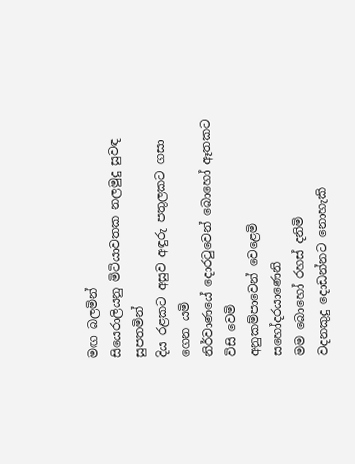මඟ බලමින්
සියෙරාලියනු මිටියාවතක නලමුදු සුවඳ සුපතමින්
දිය රළකට අසුව අඳුරු පතුලකට ගසා ගෙන යමි
නිර්වාණයේ දොරටුවෙන් බොහෝ ඈතකට විසි වෙමි
අනුකම්පාවෙන් වෙළෙමි
සහෝදරයාණෙනි
මම බොහෝ රහස් දනිමි
වදනකුදු දොඩන්නට නොහැකි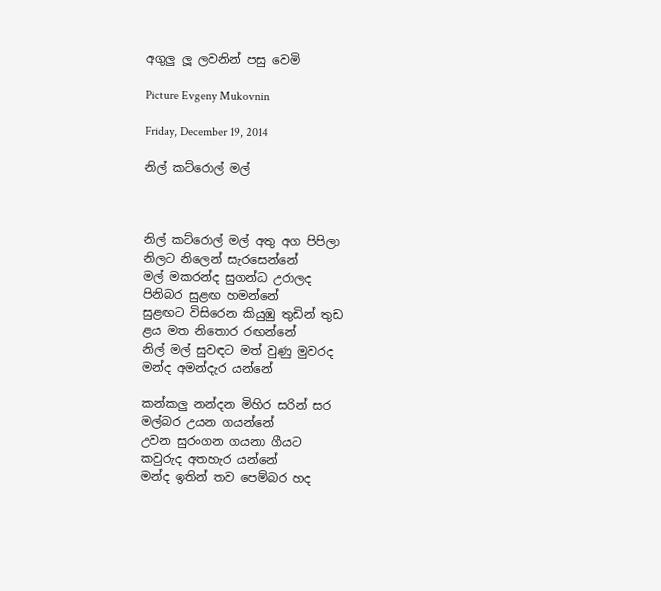අගුලු ලූ ලවනින් පසු වෙමි

Picture Evgeny Mukovnin

Friday, December 19, 2014

නිල් කට්රොල් මල්



නිල් කට්රොල් මල් අතු අග පිපිලා
නිලට නිලෙන් සැරසෙන්නේ
මල් මකරන්ද සුගන්ධ උරාලද
පිනිබර සුළඟ හමන්නේ
සුළඟට විසිරෙන කියුඹු තුඩින් තුඩ
ළය මත නිතොර රඟන්නේ
නිල් මල් සුවඳට මත් වුණු මුවරද
මන්ද අමන්දැර යන්නේ

කන්කලු නන්දන මිහිර සරින් සර
මල්බර උයන ගයන්නේ
උවන සුරංගන ගයනා ගීයට
කවුරුද අතහැර යන්නේ
මන්ද ඉතින් තව පෙම්බර හද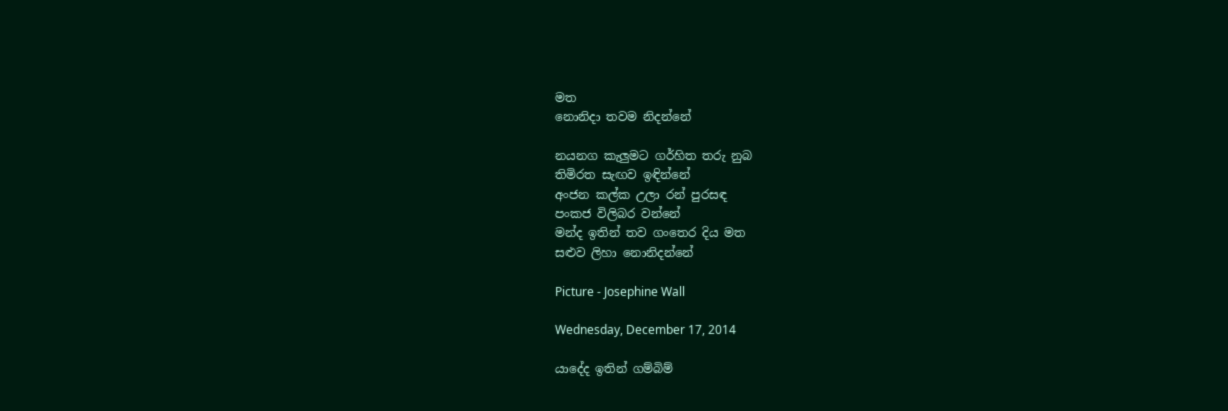මත
නොනිදා තවම නිදන්නේ

නයනග කැලුමට ගර්හිත තරු නුබ
තිමිරත සැඟව ඉඳින්නේ
අංජන කල්ක උලා රන් පුරසඳ
පංකජ විලිබර වන්නේ
මන්ද ඉතින් තව ගංතෙර දිය මත
සළුව ලිහා නොනිදන්නේ

Picture - Josephine Wall

Wednesday, December 17, 2014

යාදේද ඉතින් ගම්බිම්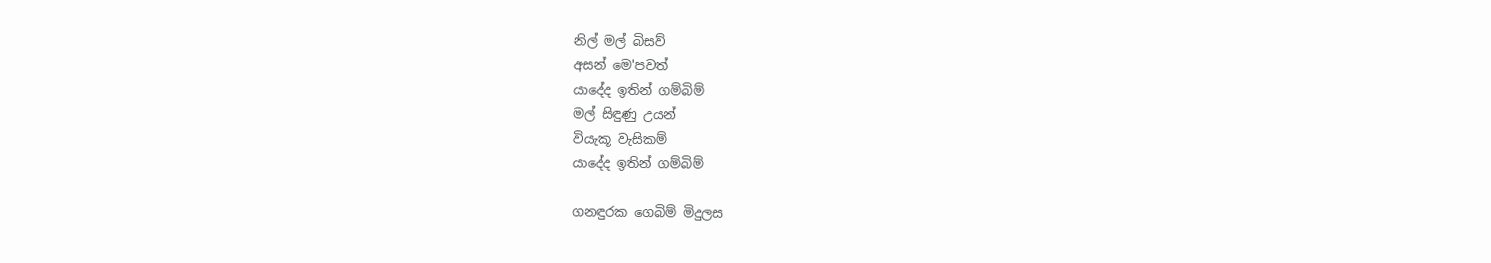නිල් මල් බිසව්
අසන් මෙ'පවත්
යාදේද ඉතින් ගම්බිම්
මල් සිඳුණු උයන්
වියැකූ වැසිකම්
යාදේද ඉතින් ගම්බිම්

ගනඳුරක ගෙබිම් මිදුලස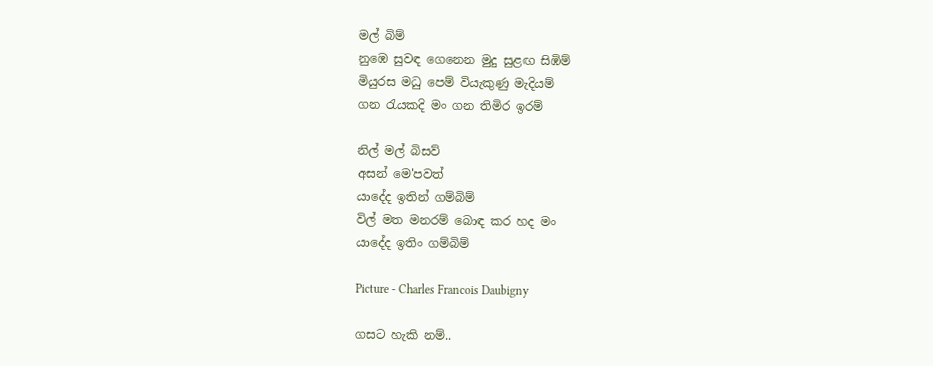මල් බිම්
නුඹෙ සුවඳ ගෙනෙන මුදු සුළඟ සිඹිම්
මියුරස මධු පෙම් වියැකුණු මැදියම්
ගන රැයකදි මං ගන තිමිර ඉරම්

නිල් මල් බිසව්
අසන් මෙ'පවත්
යාදේද ඉතින් ගම්බිම්
විල් මත මනරම් බොඳ කර හද මං
යාදේද ඉතිං ගම්බිම්

Picture - Charles Francois Daubigny

ගසට හැකි නම්..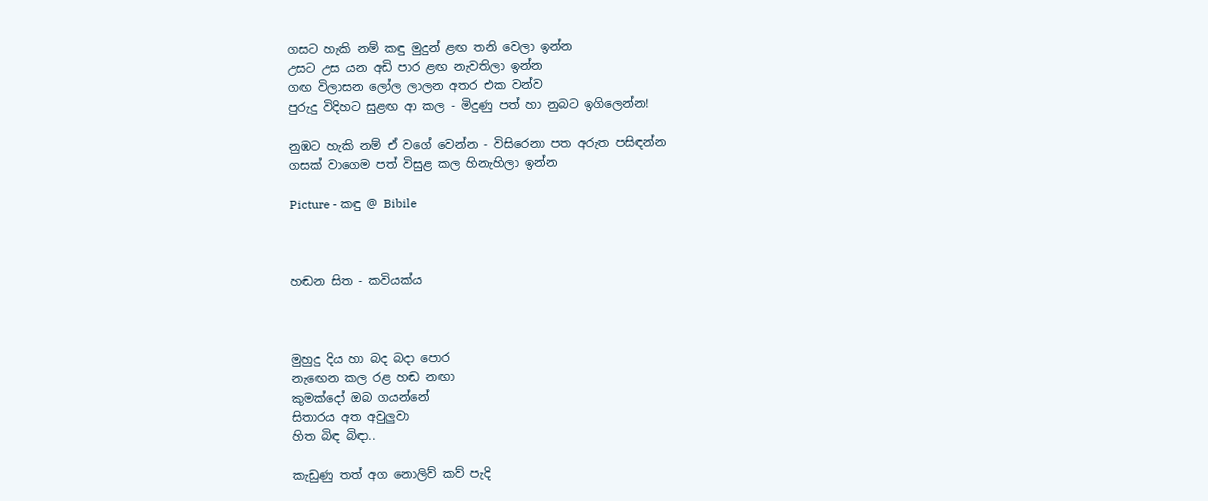ගසට හැකි නම් කඳු මුදුන් ළඟ තනි වෙලා ඉන්න
උසට උස යන අඩි පාර ළඟ නැවතිලා ඉන්න
ගඟ විලාසන ලෝල ලාලන අතර එක වන්ව
පුරුදු විදිහට සුළඟ ආ කල - මිදුණු පත් හා නුබට ඉගිලෙන්න!

නුඹට හැකි නම් ඒ වගේ වෙන්න - විසිරෙනා පත අරුත පසිඳන්න
ගසක් වාගෙම පත් විසුළ කල හිනැහිලා ඉන්න

Picture - කඳු @ Bibile



හඬන සිත - කවියක්ය



මුහුදු දිය හා බද බදා පොර
නැඟෙන කල රළ හඬ නඟා
කුමක්දෝ ඔබ ගයන්නේ
සිතාරය අත අවුලුවා
හිත බිඳ බිඳා..

කැඩුණු තත් අග නොලිව් කව් පැදි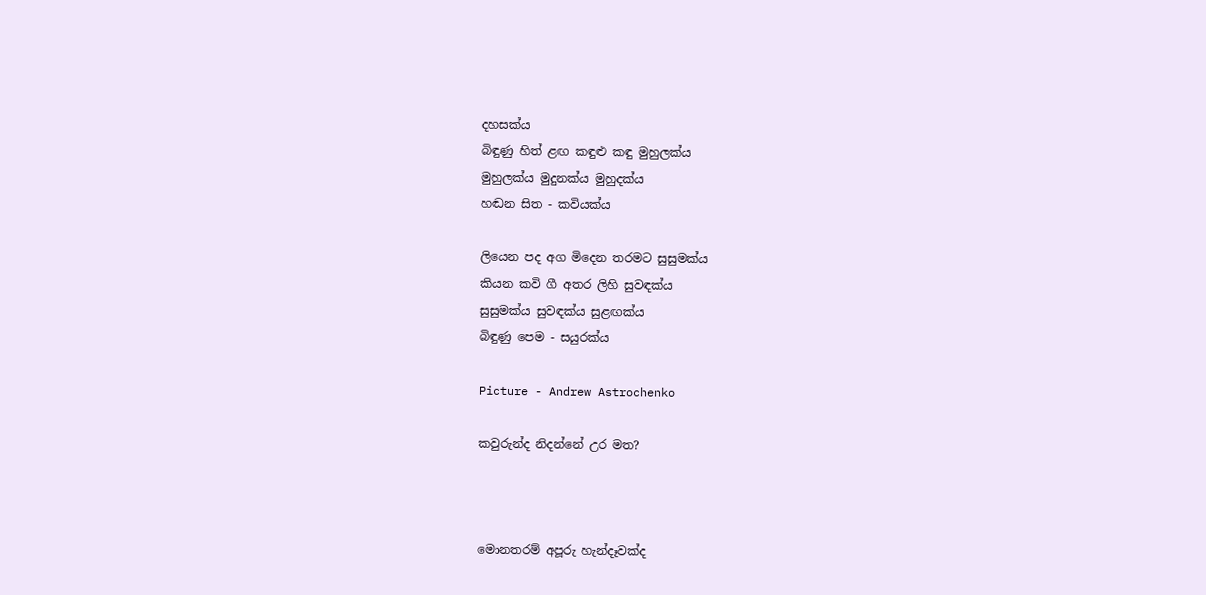දහසක්ය
බිඳුණු හිත් ළඟ කඳුළු කඳු මුහුලක්ය
මුහුලක්ය මුදුනක්ය මුහුදක්ය
හඬන සිත - කවියක්ය

ලියෙන පද අග මිදෙන තරමට සුසුමක්ය
කියන කවි ගී අතර ලිහි සුවඳක්ය
සුසුමක්ය සුවඳක්ය සුළඟක්ය
බිඳුණු පෙම - සයුරක්ය

Picture - Andrew Astrochenko

කවුරුන්ද නිදන්නේ උර මත?



මොනතරම් අපූරු හැන්දෑවක්ද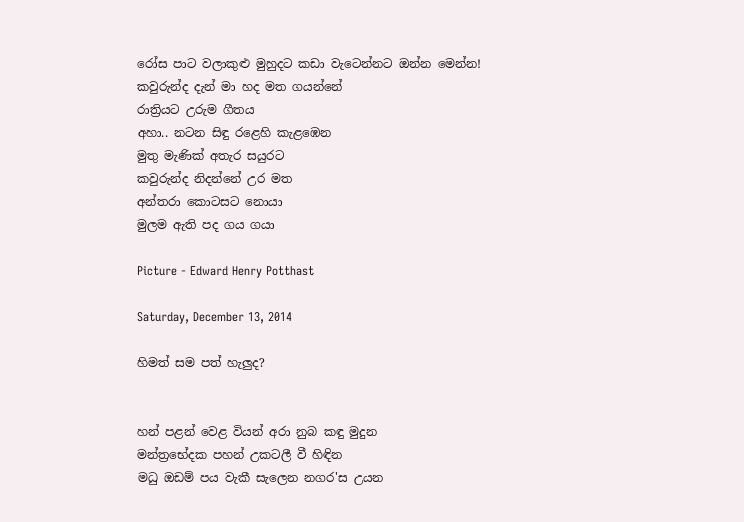රෝස පාට වලාකුළු මුහුදට කඩා වැටෙන්නට ඔන්න මෙන්න!
කවුරුන්ද දැන් මා හද මත ගයන්නේ
රාත්‍රියට උරුම ගීතය
අහා.. නටන සිඳු රළෙහි කැළඹෙන
මුතු මැණික් අතැර සයුරට
කවුරුන්ද නිදන්නේ උර මත
අන්තරා කොටසට නොයා
මුලම ඇති පද ගය ගයා

Picture - Edward Henry Potthast

Saturday, December 13, 2014

හිමත් සම පත් හැලුද?


හන් පළන් වෙළ වියන් අරා නුබ කඳු මුදුන
මන්ත්‍රභේදක පහන් උකටලී වී හිඳින
මධු ඔඩම් පය වැකී සැලෙන නගර'ස උයන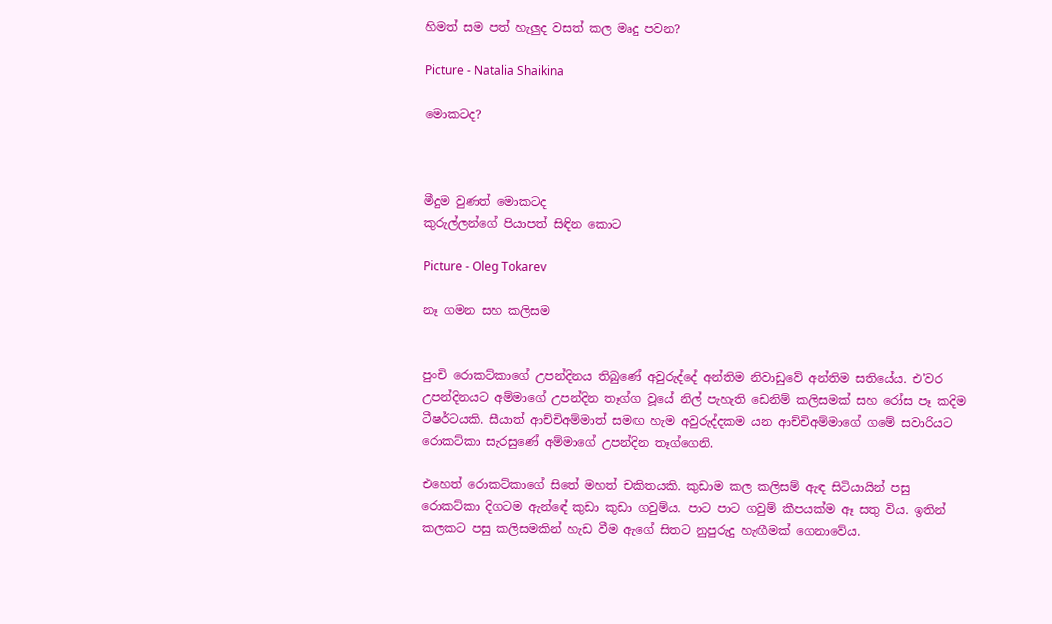හිමත් සම පත් හැලුද වසත් කල මෘදු පවන?

Picture - Natalia Shaikina

මොකටද?



මීදුම වුණත් මොකටද
කුරුල්ලන්ගේ පියාපත් සිඳින කොට

Picture - Oleg Tokarev

නෑ ගමන සහ කලිසම


පුංචි රොකට්කාගේ උපන්දිනය තිබුණේ අවුරුද්දේ අන්තිම නිවාඩුවේ අන්තිම සතියේය. එ'වර උපන්දිනයට අම්මාගේ උපන්දින තෑග්ග වූයේ නිල් පැහැති ඩෙනිම් කලිසමක් සහ රෝස පෑ කදිම ටීෂර්ටයකි. සීයාත් ආච්චිඅම්මාත් සමඟ හැම අවුරුද්දකම යන ආච්චිඅම්මාගේ ගමේ සවාරියට රොකට්කා සැරසුණේ අම්මාගේ උපන්දින තෑග්ගෙනි.

එහෙත් රොකට්කාගේ සිතේ මහත් චකිතයකි. කුඩාම කල කලිසම් ඇඳ සිටියායින් පසු රොකට්කා දිගටම ඇන්ඳේ කුඩා කුඩා ගවුම්ය. පාට පාට ගවුම් කීපයක්ම ඈ සතු විය. ඉතින් කලකට පසු කලිසමකින් හැඩ වීම ඇගේ සිතට නුපුරුදු හැඟීමක් ගෙනාවේය.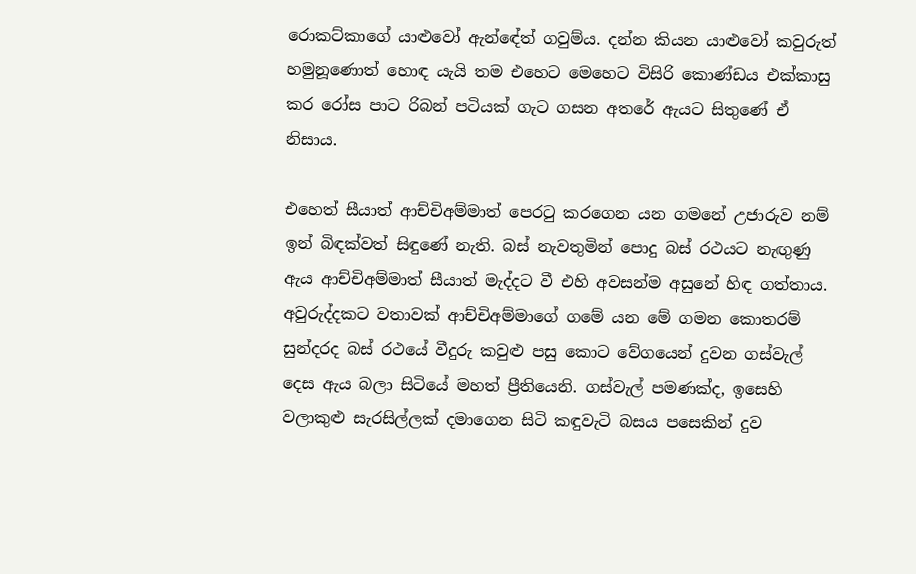රොකට්කාගේ යාළුවෝ ඇන්ඳේත් ගවුම්ය. දන්න කියන යාළුවෝ කවුරුත් හමුනූණොත් හොඳ යැයි තම එහෙට මෙහෙට විසිරි කොණ්ඩය එක්කාසු කර රෝස පාට රිබන් පටියක් ගැට ගසන අතරේ ඇයට සිතුණේ ඒ නිසාය.

එහෙත් සීයාත් ආච්චිඅම්මාත් පෙරටු කරගෙන යන ගමනේ උජාරුව නම් ඉන් බිඳක්වත් සිඳුණේ නැති. බස් නැවතුමින් පොදු බස් රථයට නැඟුණු ඇය ආච්චිඅම්මාත් සීයාත් මැද්දට වී එහි අවසන්ම අසුනේ හිඳ ගත්තාය. අවුරුද්දකට වතාවක් ආච්චිඅම්මාගේ ගමේ යන මේ ගමන කොතරම් සුන්දරද බස් රථයේ වීදුරු කවුළු පසු කොට වේගයෙන් දුවන ගස්වැල් දෙස ඇය බලා සිටියේ මහත් ප්‍රීතියෙනි. ගස්වැල් පමණක්ද, ඉසෙහි වලාකුළු සැරසිල්ලක් දමාගෙන සිටි කඳුවැටි බසය පසෙකින් දුව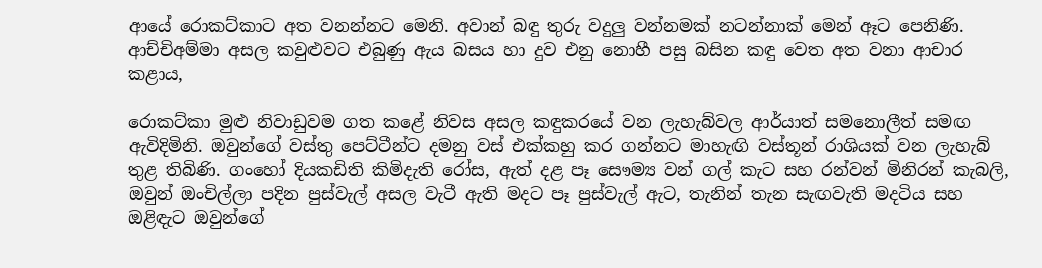ආයේ රොකට්කාට අත වනන්නට මෙනි. අවාන් බඳු තුරු වදුලු වන්නමක් නටන්නාක් මෙන් ඈට පෙනිණි. ආච්චිඅම්මා අසල කවුළුවට එබුණු ඇය බසය හා දුව එනු නොහී පසු බසින කඳු වෙත අත වනා ආචාර කළාය,

රොකට්කා මුළු නිවාඩුවම ගත කළේ නිවස අසල කඳුකරයේ වන ලැහැබ්වල ආර්යාත් සමනොලීත් සමඟ ඇවිදිමිනි. ඔවුන්ගේ වස්තු පෙට්ටීන්ට දමනු වස් එක්කහු කර ගන්නට මාහැඟි වස්තූන් රාශියක් වන ලැහැබ් තුළ තිබිණි. ගංහෝ දියකඩිති කිමිදැති රෝස, ඇත් දළ පෑ සෞම්‍ය වන් ගල් කැට සහ රන්වන් මිනිරන් කැබලි, ඔවුන් ඔංචිල්ලා පදින පුස්වැල් අසල වැටී ඇති මදට පෑ පුස්වැල් ඇට, තැනින් තැන සැඟවැති මදටිය සහ ඔළිඳැට ඔවුන්ගේ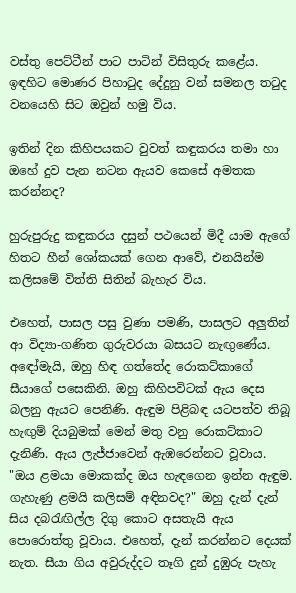වස්තු පෙට්ටීන් පාට පාටින් විසිතුරු කළේය. ඉඳහිට මොණර පිහාටුද දේදුනු වන් සමනල තටුද වනයෙහි සිට ඔවුන් හමු විය.

ඉතින් දින කිහිපයකට වුවත් කඳුකරය තමා හා ඔහේ දුව පැන නටන ඇයව කෙසේ අමතක කරන්නද?

හුරුපුරුදු කඳුකරය දසුන් පථයෙන් මිදී යාම ඇගේ හිතට හීන් ශෝකයක් ගෙන ආවේ, එනයින්ම කලිසමේ විත්ති සිතින් බැහැර විය.

එහෙත්, පාසල පසු වුණා පමණි, පාසලට අලුතින් ආ විද්‍යා-ගණිත ගුරුවරයා බසයට නැඟුණේය. අඳෝමැයි, ඔහු හිඳ ගත්තේද රොකට්කාගේ සීයාගේ පසෙකිනි. ඔහු කිහිපවිටක් ඇය දෙස බලනු ඇයට පෙනිණි. ඇඳුම පිළිබඳ යටපත්ව තිබූ හැඟුම් දියබුමක් මෙන් මතු වනු රොකට්කාට දැනිණි. ඇය ලැජ්ජාවෙන් ඇඹරෙන්නට වූවාය. "ඔය ළමයා මොකක්ද ඔය හැඳගෙන ඉන්න ඇඳුම. ගැහැණු ළමයි කලිසම් අඳිනවද?" ඔහු දැන් දැන් සිය දබරැඟිල්ල දිගු කොට අසතැයි ඇය පොරොත්තු වූවාය. එහෙත්, දැන් කරන්නට දෙයක් නැත. සීයා ගිය අවුරුද්දට තෑගි දුන් දුඹුරු පැහැ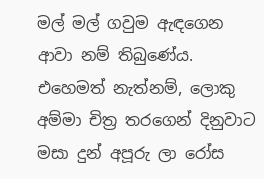මල් මල් ගවුම ඇඳගෙන ආවා නම් තිබුණේය. එහෙමත් නැත්නම්, ලොකු අම්මා චිත්‍ර තරගෙන් දිනුවාට මසා දුන් අපූරු ලා රෝස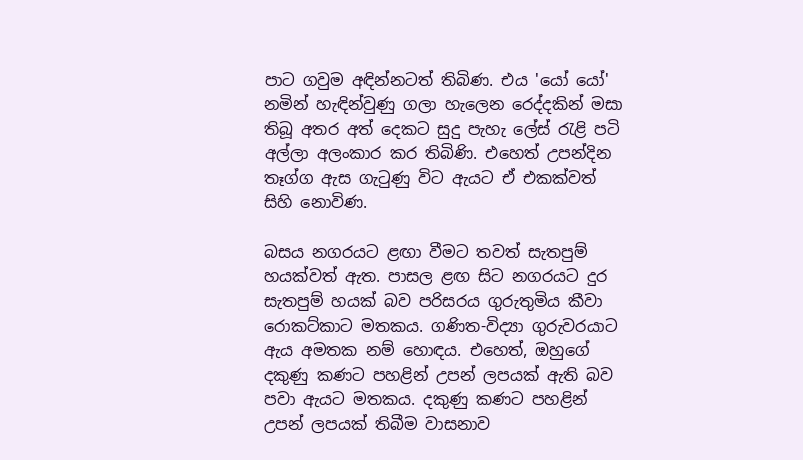පාට ගවුම අඳින්නටත් තිබිණ. එය 'යෝ යෝ' නමින් හැඳින්වුණු ගලා හැලෙන රෙද්දකින් මසා තිබූ අතර අත් දෙකට සුදු පැහැ ලේස් රැළි පටි අල්ලා අලංකාර කර තිබිණි. එහෙත් උපන්දින තෑග්ග ඇස ගැටුණු විට ඇයට ඒ එකක්වත් සිහි නොවිණ.

බසය නගරයට ළඟා වීමට තවත් සැතපුම් හයක්වත් ඇත. පාසල ළඟ සිට නගරයට දුර සැතපුම් හයක් බව පරිසරය ගුරුතුමිය කීවා රොකට්කාට මතකය. ගණිත-විද්‍යා ගුරුවරයාට ඇය අමතක නම් හොඳය. එහෙත්, ඔහුගේ දකුණු කණට පහළින් උපන් ලපයක් ඇති බව පවා ඇයට මතකය. දකුණු කණට පහළින් උපන් ලපයක් තිබීම වාසනාව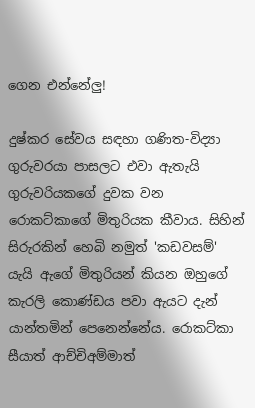ගෙන එන්නේලු!

දුෂ්කර සේවය සඳහා ගණිත-විද්‍යා ගුරුවරයා පාසලට එවා ඇතැයි ගුරුවරියකගේ දුවක වන රොකට්කාගේ මිතුරියක කීවාය. සිහින් සිරුරකින් හෙබි නමුත් 'කඩවසම්' යැයි ඇගේ මිතුරියන් කියන ඔහුගේ කැරලි කොණ්ඩය පවා ඇයට දැන් යාන්තමින් පෙනෙන්නේය. රොකට්කා සීයාත් ආච්චිඅම්මාත්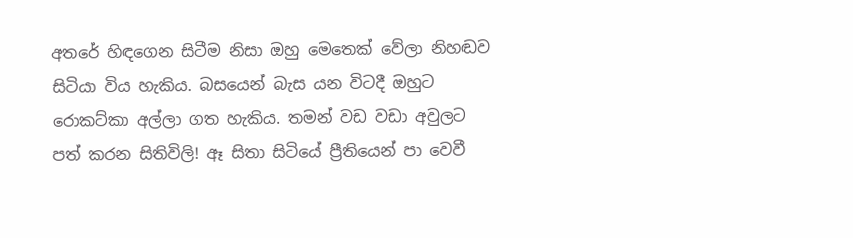අතරේ හිඳගෙන සිටීම නිසා ඔහු මෙතෙක් වේලා නිහඬව සිටියා විය හැකිය. බසයෙන් බැස යන විටදී ඔහුට රොකට්කා අල්ලා ගත හැකිය. තමන් වඩ වඩා අවුලට පත් කරන සිතිවිලි! ඈ සිතා සිටියේ ප්‍රීතියෙන් පා වෙවී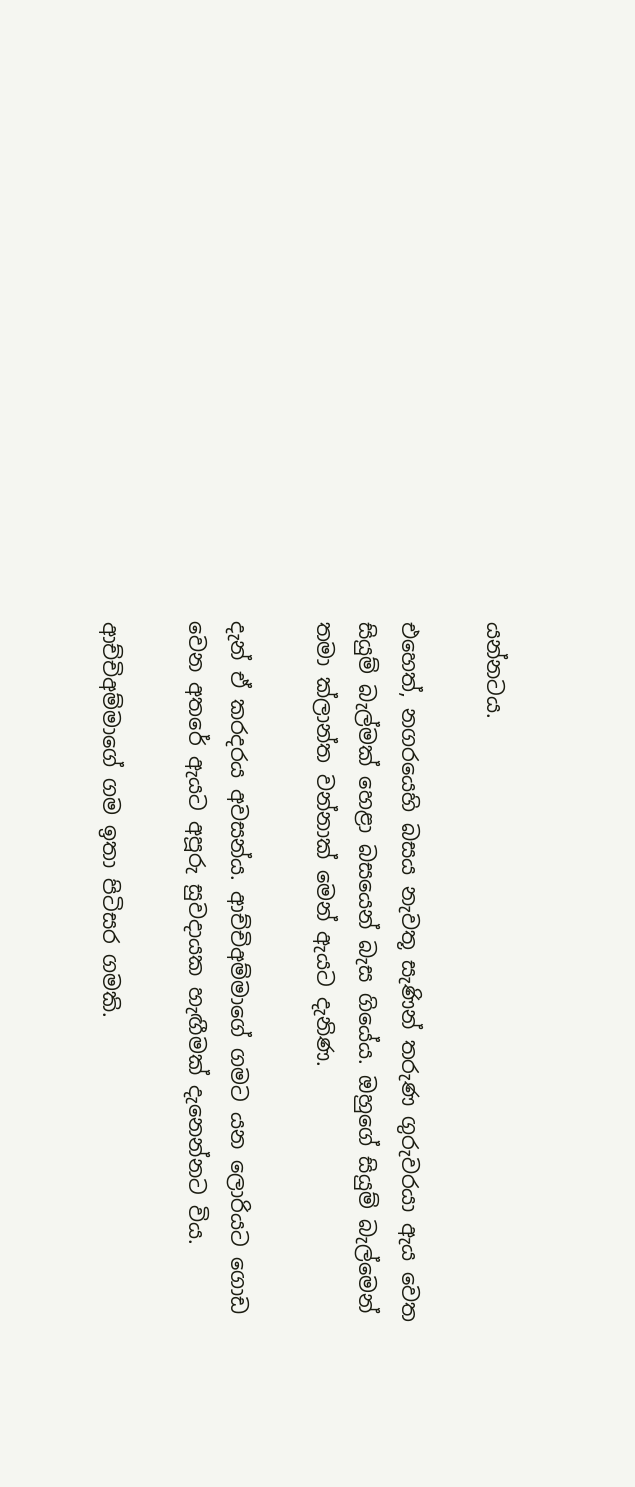යන්නටය.

එහෙත්, නගරයෙහි බසය නැවතූ සැණින් තරුණ ගුරුවරයා ඇය වෙත සියුම් බැල්මක් හෙළා බසයෙන් බැස ගියේය. ඔහුගේ සියුම් බැල්මෙන් තමා ක්ලාන්ත වන්නාක් මෙන් ඇයට දැනිණ.

දැන් ඒ කරදරය අවසන්ය. ආච්චිඅම්මාගේ ගමට යන ලොරියට ගොඩ වෙන අතරේ ඇයට අපූරු සුවදායක හැඟීමක් දැනෙන්නට විය.

ආච්චිඅම්මාගේ ගම ඉතා පිටිසර ගමකි.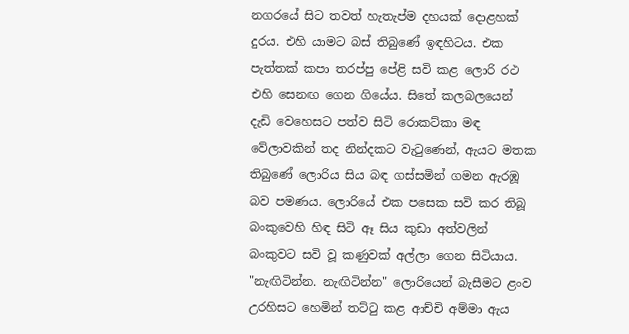නගරයේ සිට තවත් හැතැප්ම දහයක් දොළහක් දුරය. එහි යාමට බස් තිබුණේ ඉඳහිටය. එක පැත්තක් කපා තරප්පු පේළි සවි කළ ලොරි රථ එහි සෙනඟ ගෙන ගියේය. සිතේ කලබලයෙන් දැඩි වෙහෙසට පත්ව සිටි රොකට්කා මඳ වේලාවකින් තද නින්දකට වැටුණෙන්, ඇයට මතක තිබුණේ ලොරිය සිය බඳ ගස්සමින් ගමන ඇරඹූ බව පමණය. ලොරියේ එක පසෙක සවි කර තිබූ බංකුවෙහි හිඳ සිටි ඈ සිය කුඩා අත්වලින් බංකුවට සවි වූ කණුවක් අල්ලා ගෙන සිටියාය. "නැඟිටින්න. නැඟිටින්න" ලොරියෙන් බැසීමට ළංව උරහිසට හෙමින් තට්ටු කළ ආච්චි අම්මා ඇය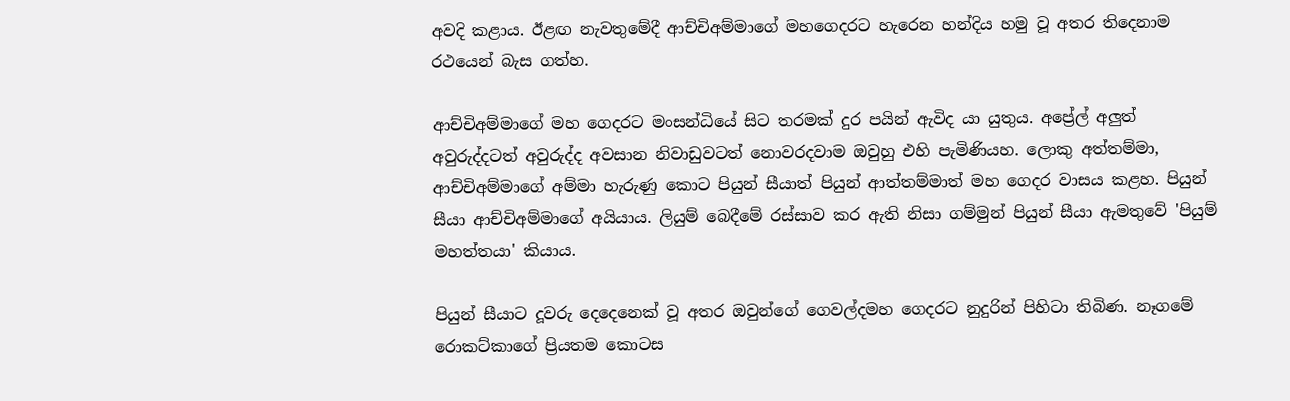අවදි කළාය. ඊළඟ නැවතුමේදී ආච්චිඅම්මාගේ මහගෙදරට හැරෙන හන්දිය හමු වූ අතර තිදෙනාම රථයෙන් බැස ගත්හ.

ආච්චිඅම්මාගේ මහ ගෙදරට මංසන්ධියේ සිට තරමක් දුර පයින් ඇවිද යා යුතුය. අප්‍රේල් අලුත් අවුරුද්දටත් අවුරුද්ද අවසාන නිවාඩුවටත් නොවරදවාම ඔවුහු එහි පැමිණියහ. ලොකු අත්තම්මා, ආච්චිඅම්මාගේ අම්මා හැරුණු කොට පියුන් සීයාත් පියුන් ආත්තම්මාත් මහ ගෙදර වාසය කළහ. පියුන් සීයා ආච්චිඅම්මාගේ අයියාය. ලියුම් බෙදීමේ රස්සාව කර ඇති නිසා ගම්මුන් පියුන් සීයා ඇමතුවේ 'පියුම් මහත්තයා' කියාය.

පියුන් සීයාට දූවරු දෙදෙනෙක් වූ අතර ඔවුන්ගේ ගෙවල්දමහ ගෙදරට නුදුරින් පිහිටා තිබිණ. නෑගමේ රොකට්කාගේ ප්‍රියතම කොටස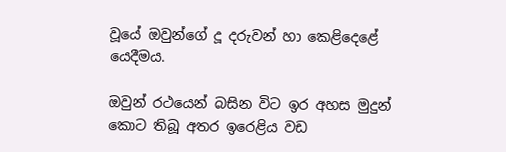වූයේ ඔවුන්ගේ දූ දරුවන් හා කෙළිදෙළේ යෙදීමය.

ඔවුන් රථයෙන් බසින විට ඉර අහස මුදුන් කොට තිබූ අතර ඉරෙළිය වඩ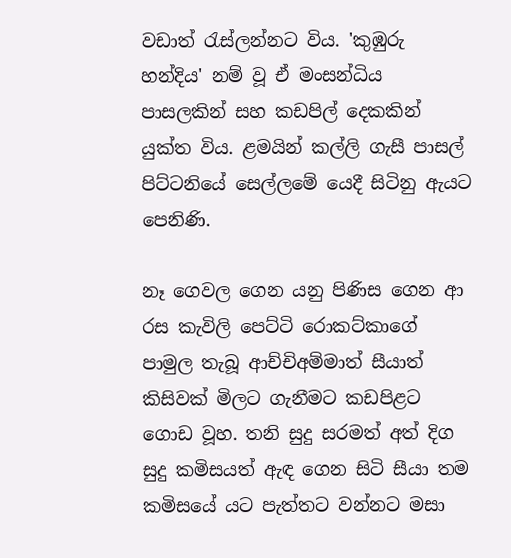වඩාත් රැස්ලන්නට විය. 'කුඹුරු හන්දිය' නම් වූ ඒ මංසන්ධිය පාසලකින් සහ කඩපිල් දෙකකින් යුක්ත විය. ළමයින් කල්ලි ගැසී පාසල් පිට්ටනියේ සෙල්ලමේ යෙදී සිටිනු ඇයට පෙනිණි.

නෑ ගෙවල ගෙන යනු පිණිස ගෙන ආ රස කැවිලි පෙට්ටි රොකට්කාගේ පාමුල තැබූ ආච්චිඅම්මාත් සීයාත් කිසිවක් මිලට ගැනීමට කඩපිළට ගොඩ වූහ. තනි සුදු සරමත් අත් දිග සුදු කමිසයත් ඇඳ ගෙන සිටි සීයා තම කමිසයේ යට පැත්තට වන්නට මසා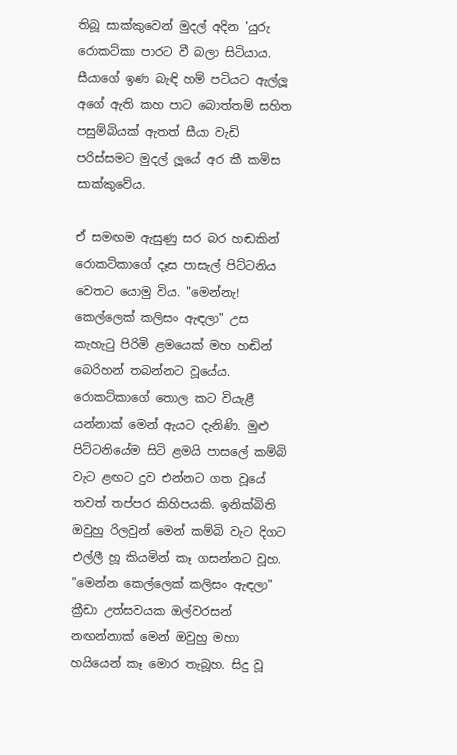තිබූ සාක්කුවෙන් මුදල් අදින 'යුරු රොකට්කා පාරට වී බලා සිටියාය. සීයාගේ ඉණ බැඳි හම් පටියට ඇල්ලූ අගේ ඇති කහ පාට බොත්තම් සහිත පසුම්බියක් ඇතත් සීයා වැඩි පරිස්සමට මුදල් ලූයේ අර කී කමිස සාක්කුවේය.

ඒ සමඟම ඇසුණු සර බර හඬකින් රොකට්කාගේ දෑස පාසැල් පිට්ටනිය වෙතට යොමු විය. "මෙන්නැ! කෙල්ලෙක් කලිසං ඇඳලා" උස කැහැටු පිරිමි ළමයෙක් මහ හඬින් බෙරිහන් තබන්නට වූයේය. රොකට්කාගේ තොල කට වියැළී යන්නාක් මෙන් ඇයට දැනිණි. මුළු පිට්ටනියේම සිටි ළමයි පාසලේ කම්බි වැට ළඟට දුව එන්නට ගත වූයේ තවත් තප්පර කිහිපයකි. ඉනික්බිති ඔවුහු රිලවුන් මෙන් කම්බි වැට දිගට එල්ලී හූ කියමින් කෑ ගසන්නට වූහ. "මෙන්න කෙල්ලෙක් කලිසං ඇඳලා" ක්‍රීඩා උත්සවයක ඔල්වරසන් නඟන්නාක් මෙන් ඔවුහු මහා හයියෙන් කෑ මොර තැබූහ. සිදු වූ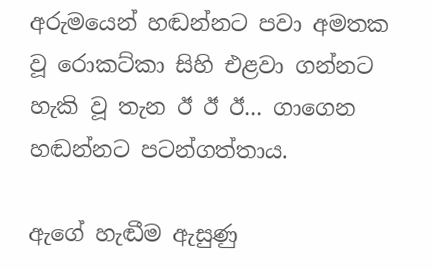අරුමයෙන් හඬන්නට පවා අමතක වූ රොකට්කා සිහි එළවා ගන්නට හැකි වූ තැන ඊ ඊ ඊ... ගාගෙන හඬන්නට පටන්ගත්තාය.

ඇගේ හැඬීම ඇසුණු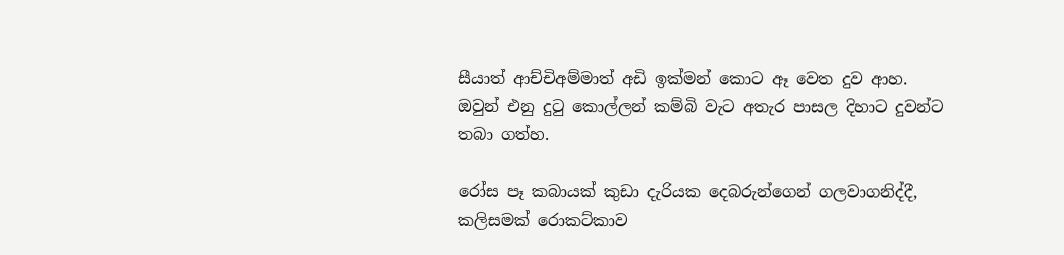සීයාත් ආච්චිඅම්මාත් අඩි ඉක්මන් කොට ඈ වෙත දුව ආහ. ඔවුන් එනු දුටු කොල්ලන් කම්බි වැට අතැර පාසල දිහාට දුවන්ට තබා ගත්හ.

රෝස පෑ කබායක් කුඩා දැරියක දෙබරුන්ගෙන් ගලවාගනිද්දී, කලිසමක් රොකට්කාව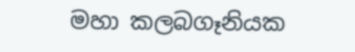මහා කලබගෑනියක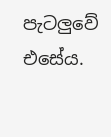පැටලුවේ එසේය.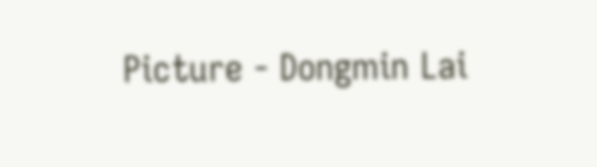Picture - Dongmin Lai